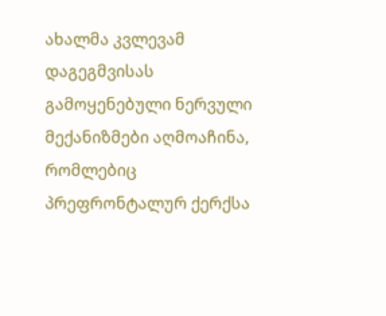ახალმა კვლევამ დაგეგმვისას გამოყენებული ნერვული მექანიზმები აღმოაჩინა, რომლებიც პრეფრონტალურ ქერქსა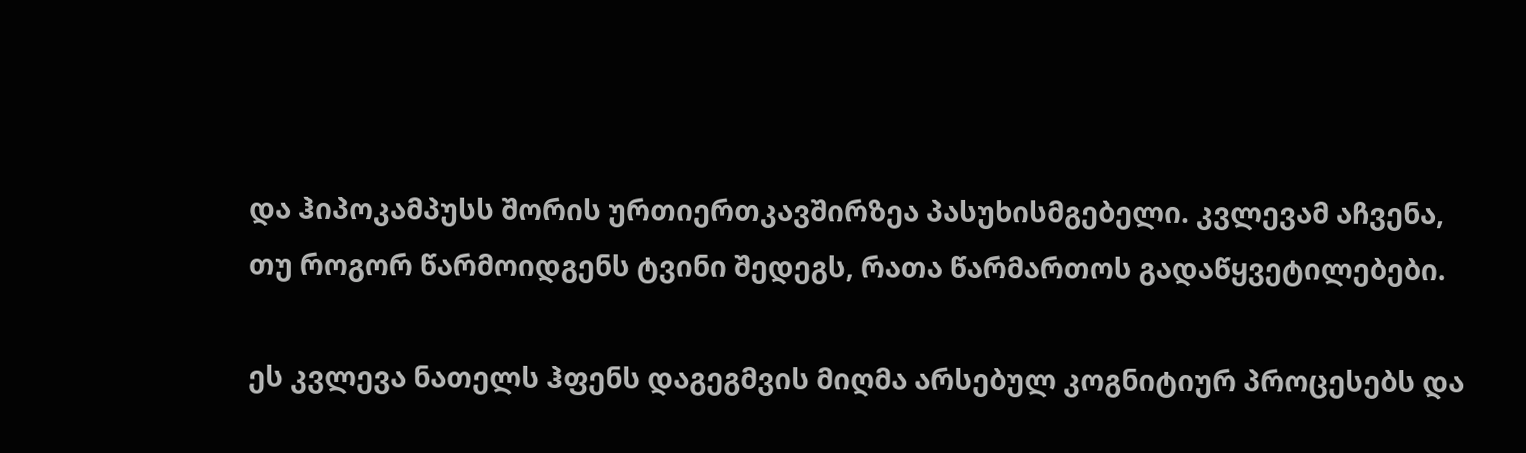და ჰიპოკამპუსს შორის ურთიერთკავშირზეა პასუხისმგებელი. კვლევამ აჩვენა, თუ როგორ წარმოიდგენს ტვინი შედეგს, რათა წარმართოს გადაწყვეტილებები.

ეს კვლევა ნათელს ჰფენს დაგეგმვის მიღმა არსებულ კოგნიტიურ პროცესებს და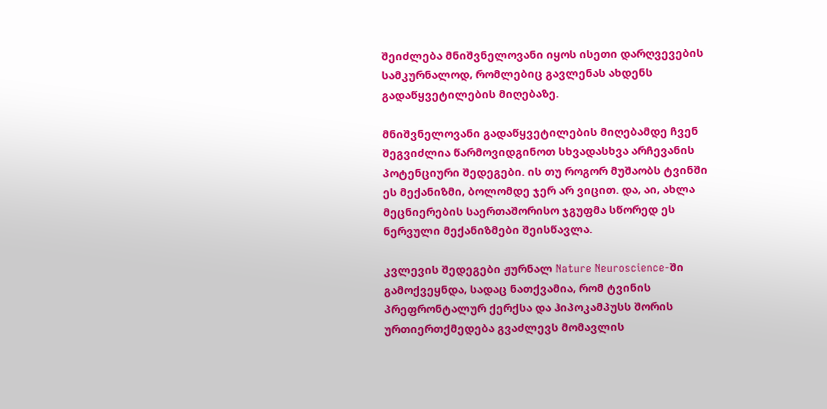შეიძლება მნიშვნელოვანი იყოს ისეთი დარღვევების სამკურნალოდ, რომლებიც გავლენას ახდენს გადაწყვეტილების მიღებაზე.

მნიშვნელოვანი გადაწყვეტილების მიღებამდე ჩვენ შეგვიძლია წარმოვიდგინოთ სხვადასხვა არჩევანის პოტენციური შედეგები. ის თუ როგორ მუშაობს ტვინში ეს მექანიზმი, ბოლომდე ჯერ არ ვიცით. და, აი, ახლა მეცნიერების საერთაშორისო ჯგუფმა სწორედ ეს ნერვული მექანიზმები შეისწავლა.

კვლევის შედეგები ჟურნალ Nature Neuroscience-ში გამოქვეყნდა, სადაც ნათქვამია, რომ ტვინის პრეფრონტალურ ქერქსა და ჰიპოკამპუსს შორის ურთიერთქმედება გვაძლევს მომავლის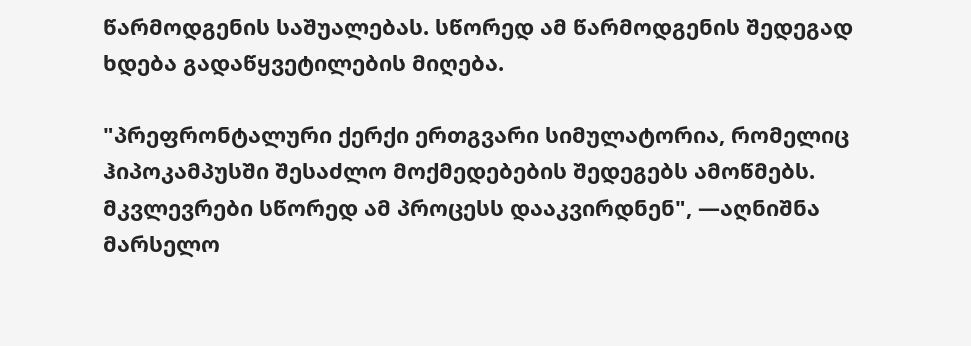წარმოდგენის საშუალებას. სწორედ ამ წარმოდგენის შედეგად ხდება გადაწყვეტილების მიღება.

"პრეფრონტალური ქერქი ერთგვარი სიმულატორია, რომელიც ჰიპოკამპუსში შესაძლო მოქმედებების შედეგებს ამოწმებს. მკვლევრები სწორედ ამ პროცესს დააკვირდნენ", —აღნიშნა მარსელო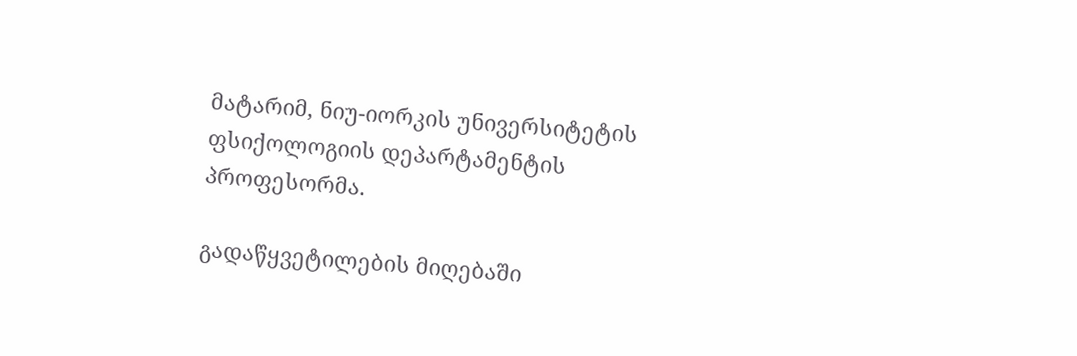მატარიმ, ნიუ-იორკის უნივერსიტეტის ფსიქოლოგიის დეპარტამენტის პროფესორმა.

გადაწყვეტილების მიღებაში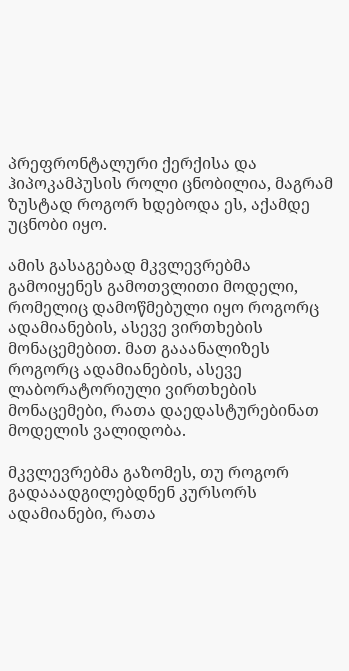პრეფრონტალური ქერქისა და ჰიპოკამპუსის როლი ცნობილია, მაგრამ ზუსტად როგორ ხდებოდა ეს, აქამდე უცნობი იყო.

ამის გასაგებად მკვლევრებმა გამოიყენეს გამოთვლითი მოდელი, რომელიც დამოწმებული იყო როგორც ადამიანების, ასევე ვირთხების მონაცემებით. მათ გააანალიზეს როგორც ადამიანების, ასევე ლაბორატორიული ვირთხების მონაცემები, რათა დაედასტურებინათ მოდელის ვალიდობა.

მკვლევრებმა გაზომეს, თუ როგორ გადააადგილებდნენ კურსორს ადამიანები, რათა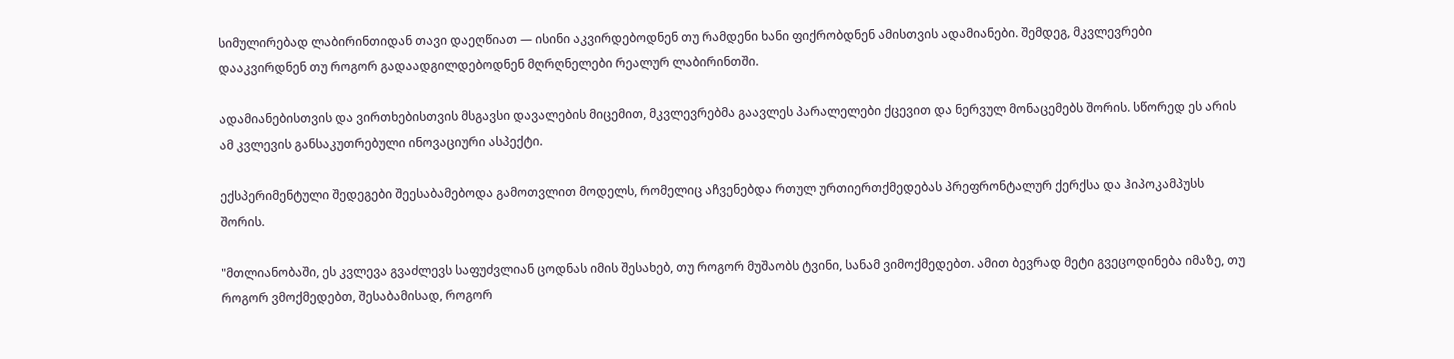სიმულირებად ლაბირინთიდან თავი დაეღწიათ — ისინი აკვირდებოდნენ თუ რამდენი ხანი ფიქრობდნენ ამისთვის ადამიანები. შემდეგ, მკვლევრები დააკვირდნენ თუ როგორ გადაადგილდებოდნენ მღრღნელები რეალურ ლაბირინთში.

ადამიანებისთვის და ვირთხებისთვის მსგავსი დავალების მიცემით, მკვლევრებმა გაავლეს პარალელები ქცევით და ნერვულ მონაცემებს შორის. სწორედ ეს არის ამ კვლევის განსაკუთრებული ინოვაციური ასპექტი.

ექსპერიმენტული შედეგები შეესაბამებოდა გამოთვლით მოდელს, რომელიც აჩვენებდა რთულ ურთიერთქმედებას პრეფრონტალურ ქერქსა და ჰიპოკამპუსს შორის.

"მთლიანობაში, ეს კვლევა გვაძლევს საფუძვლიან ცოდნას იმის შესახებ, თუ როგორ მუშაობს ტვინი, სანამ ვიმოქმედებთ. ამით ბევრად მეტი გვეცოდინება იმაზე, თუ როგორ ვმოქმედებთ, შესაბამისად, როგორ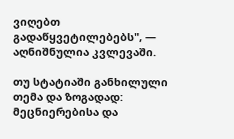ვიღებთ გადაწყვეტილებებს", — აღნიშნულია კვლევაში.

თუ სტატიაში განხილული თემა და ზოგადად: მეცნიერებისა და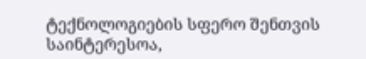ტექნოლოგიების სფერო შენთვის საინტერესოა,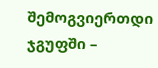შემოგვიერთდი ჯგუფში –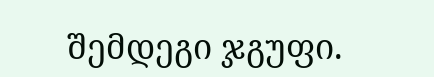შემდეგი ჯგუფი.